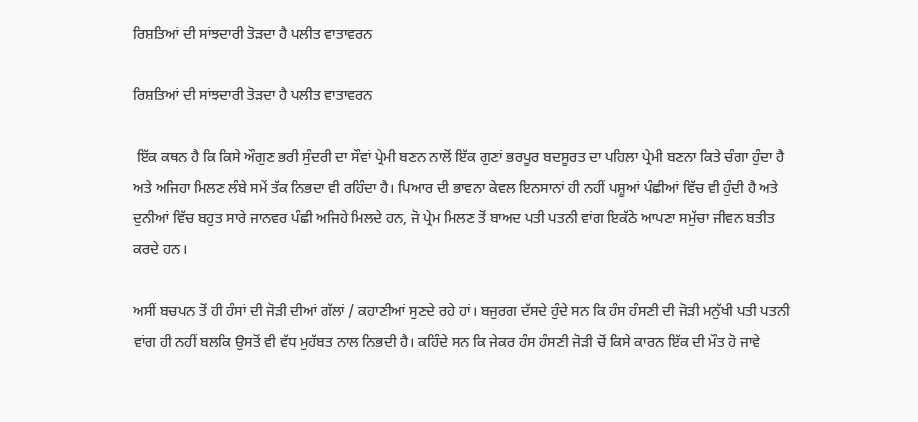ਰਿਸ਼ਤਿਆਂ ਦੀ ਸਾਂਝਦਾਰੀ ਤੋੜਦਾ ਹੈ ਪਲੀਤ ਵਾਤਾਵਰਨ

ਰਿਸ਼ਤਿਆਂ ਦੀ ਸਾਂਝਦਾਰੀ ਤੋੜਦਾ ਹੈ ਪਲੀਤ ਵਾਤਾਵਰਨ

 ਇੱਕ ਕਥਨ ਹੈ ਕਿ ਕਿਸੇ ਔਗੁਣ ਭਰੀ ਸੁੰਦਰੀ ਦਾ ਸੌਵਾਂ ਪ੍ਰੇਮੀ ਬਣਨ ਨਾਲੋਂ ਇੱਕ ਗੁਣਾਂ ਭਰਪੂਰ ਬਦਸੂਰਤ ਦਾ ਪਹਿਲਾ ਪ੍ਰੇਮੀ ਬਣਨਾ ਕਿਤੇ ਚੰਗਾ ਹੁੰਦਾ ਹੈ ਅਤੇ ਅਜਿਹਾ ਮਿਲਣ ਲੰਬੇ ਸਮੇਂ ਤੱਕ ਨਿਭਦਾ ਵੀ ਰਹਿੰਦਾ ਹੈ। ਪਿਆਰ ਦੀ ਭਾਵਨਾ ਕੇਵਲ ਇਨਸਾਨਾਂ ਹੀ ਨਹੀਂ ਪਸ਼ੂਆਂ ਪੰਛੀਆਂ ਵਿੱਚ ਵੀ ਹੁੰਦੀ ਹੈ ਅਤੇ ਦੁਨੀਆਂ ਵਿੱਚ ਬਹੁਤ ਸਾਰੇ ਜਾਨਵਰ ਪੰਛੀ ਅਜਿਹੇ ਮਿਲਦੇ ਹਨ, ਜੋ ਪ੍ਰੇਮ ਮਿਲਣ ਤੋਂ ਬਾਅਦ ਪਤੀ ਪਤਨੀ ਵਾਂਗ ਇਕੱਠੇ ਆਪਣਾ ਸਮੁੱਚਾ ਜੀਵਨ ਬਤੀਤ ਕਰਦੇ ਹਨ।

ਅਸੀਂ ਬਚਪਨ ਤੋਂ ਹੀ ਹੰਸਾਂ ਦੀ ਜੋੜੀ ਦੀਆਂ ਗੱਲਾਂ / ਕਹਾਣੀਆਂ ਸੁਣਦੇ ਰਹੇ ਹਾਂ। ਬਜੁਰਗ ਦੱਸਦੇ ਹੁੰਦੇ ਸਨ ਕਿ ਹੰਸ ਹੰਸਣੀ ਦੀ ਜੋੜੀ ਮਨੁੱਖੀ ਪਤੀ ਪਤਨੀ ਵਾਂਗ ਹੀ ਨਹੀਂ ਬਲਕਿ ਉਸਤੋਂ ਵੀ ਵੱਧ ਮੁਹੱਬਤ ਨਾਲ ਨਿਭਦੀ ਹੈ। ਕਹਿੰਦੇ ਸਨ ਕਿ ਜੇਕਰ ਹੰਸ ਹੰਸਣੀ ਜੋੜੀ ਚੋਂ ਕਿਸੇ ਕਾਰਨ ਇੱਕ ਦੀ ਮੌਤ ਹੋ ਜਾਵੇ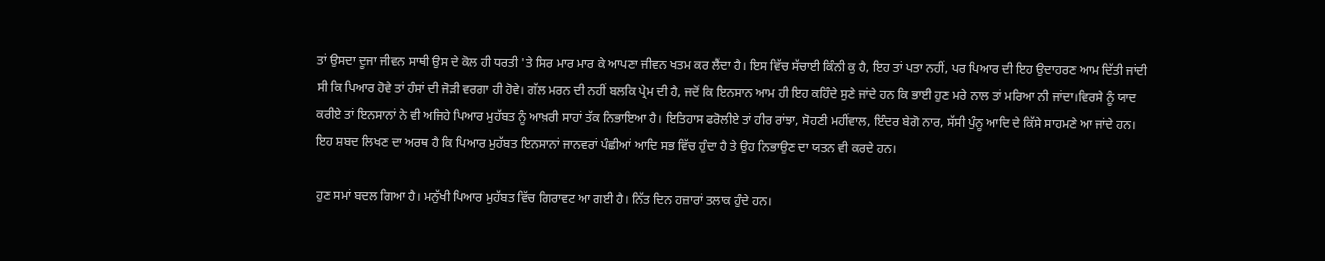ਤਾਂ ਉਸਦਾ ਦੂਜਾ ਜੀਵਨ ਸਾਥੀ ਉਸ ਦੇ ਕੋਲ ਹੀ ਧਰਤੀ 'ਤੇ ਸਿਰ ਮਾਰ ਮਾਰ ਕੇ ਆਪਣਾ ਜੀਵਨ ਖਤਮ ਕਰ ਲੈਂਦਾ ਹੈ। ਇਸ ਵਿੱਚ ਸੱਚਾਈ ਕਿੰਨੀ ਕੁ ਹੈ, ਇਹ ਤਾਂ ਪਤਾ ਨਹੀਂ, ਪਰ ਪਿਆਰ ਦੀ ਇਹ ਉਦਾਹਰਣ ਆਮ ਦਿੱਤੀ ਜਾਂਦੀ ਸੀ ਕਿ ਪਿਆਰ ਹੋਵੇ ਤਾਂ ਹੰਸਾਂ ਦੀ ਜੋੜੀ ਵਰਗਾ ਹੀ ਹੋਵੇ। ਗੱਲ ਮਰਨ ਦੀ ਨਹੀਂ ਬਲਕਿ ਪ੍ਰੇਮ ਦੀ ਹੈ, ਜਦੋਂ ਕਿ ਇਨਸਾਨ ਆਮ ਹੀ ਇਹ ਕਹਿੰਦੇ ਸੁਣੇ ਜਾਂਦੇ ਹਨ ਕਿ ਭਾਈ ਹੁਣ ਮਰੇ ਨਾਲ ਤਾਂ ਮਰਿਆ ਨੀ ਜਾਂਦਾ।ਵਿਰਸੇ ਨੂੰ ਯਾਦ ਕਰੀਏ ਤਾਂ ਇਨਸਾਨਾਂ ਨੇ ਵੀ ਅਜਿਹੇ ਪਿਆਰ ਮੁਹੱਬਤ ਨੂੰ ਆਖ਼ਰੀ ਸਾਹਾਂ ਤੱਕ ਨਿਭਾਇਆ ਹੈ। ਇਤਿਹਾਸ ਫਰੋਲੀਏ ਤਾਂ ਹੀਰ ਰਾਂਝਾ, ਸੋਹਣੀ ਮਹੀਂਵਾਲ, ਇੰਦਰ ਬੇਗੋ ਨਾਰ, ਸੱਸੀ ਪੁੰਨੂ ਆਦਿ ਦੇ ਕਿੱਸੇ ਸਾਹਮਣੇ ਆ ਜਾਂਦੇ ਹਨ। ਇਹ ਸ਼ਬਦ ਲਿਖਣ ਦਾ ਅਰਥ ਹੈ ਕਿ ਪਿਆਰ ਮੁਹੱਬਤ ਇਨਸਾਨਾਂ ਜਾਨਵਰਾਂ ਪੰਛੀਆਂ ਆਦਿ ਸਭ ਵਿੱਚ ਹੁੰਦਾ ਹੈ ਤੇ ਉਹ ਨਿਭਾਉਣ ਦਾ ਯਤਨ ਵੀ ਕਰਦੇ ਹਨ।

ਹੁਣ ਸਮਾਂ ਬਦਲ ਗਿਆ ਹੈ। ਮਨੁੱਖੀ ਪਿਆਰ ਮੁਹੱਬਤ ਵਿੱਚ ਗਿਰਾਵਟ ਆ ਗਈ ਹੈ। ਨਿੱਤ ਦਿਨ ਹਜ਼ਾਰਾਂ ਤਲਾਕ ਹੁੰਦੇ ਹਨ।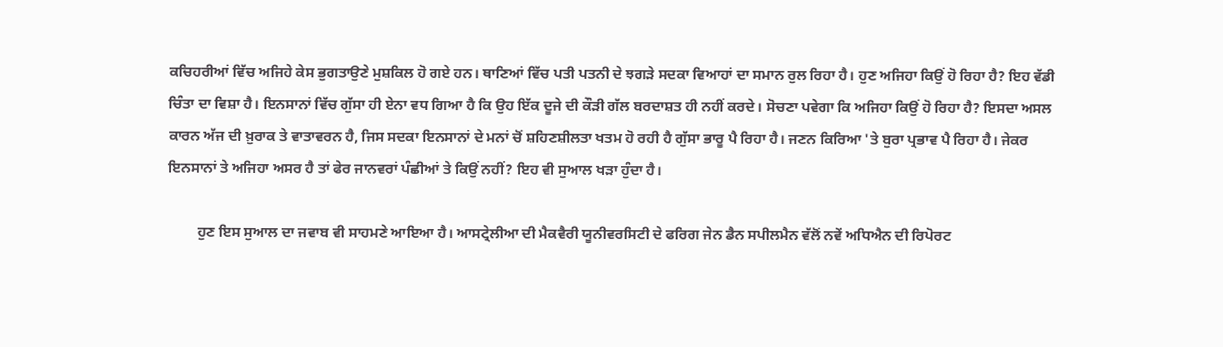ਕਚਿਹਰੀਆਂ ਵਿੱਚ ਅਜਿਹੇ ਕੇਸ ਭੁਗਤਾਉਣੇ ਮੁਸ਼ਕਿਲ ਹੋ ਗਏ ਹਨ। ਥਾਣਿਆਂ ਵਿੱਚ ਪਤੀ ਪਤਨੀ ਦੇ ਝਗੜੇ ਸਦਕਾ ਵਿਆਹਾਂ ਦਾ ਸਮਾਨ ਰੁਲ ਰਿਹਾ ਹੈ। ਹੁਣ ਅਜਿਹਾ ਕਿਉਂ ਹੋ ਰਿਹਾ ਹੈ? ਇਹ ਵੱਡੀ ਚਿੰਤਾ ਦਾ ਵਿਸ਼ਾ ਹੈ। ਇਨਸਾਨਾਂ ਵਿੱਚ ਗੁੱਸਾ ਹੀ ਏਨਾ ਵਧ ਗਿਆ ਹੈ ਕਿ ਉਹ ਇੱਕ ਦੂਜੇ ਦੀ ਕੌੜੀ ਗੱਲ ਬਰਦਾਸ਼ਤ ਹੀ ਨਹੀਂ ਕਰਦੇ। ਸੋਚਣਾ ਪਵੇਗਾ ਕਿ ਅਜਿਹਾ ਕਿਉਂ ਹੋ ਰਿਹਾ ਹੈ? ਇਸਦਾ ਅਸਲ ਕਾਰਨ ਅੱਜ ਦੀ ਖ਼ੁਰਾਕ ਤੇ ਵਾਤਾਵਰਨ ਹੈ, ਜਿਸ ਸਦਕਾ ਇਨਸਾਨਾਂ ਦੇ ਮਨਾਂ ਚੋਂ ਸ਼ਹਿਣਸ਼ੀਲਤਾ ਖਤਮ ਹੋ ਰਹੀ ਹੈ ਗੁੱਸਾ ਭਾਰੂ ਪੈ ਰਿਹਾ ਹੈ। ਜਣਨ ਕਿਰਿਆ 'ਤੇ ਬੁਰਾ ਪ੍ਰਭਾਵ ਪੈ ਰਿਹਾ ਹੈ। ਜੇਕਰ ਇਨਸਾਨਾਂ ਤੇ ਅਜਿਹਾ ਅਸਰ ਹੈ ਤਾਂ ਫੇਰ ਜਾਨਵਰਾਂ ਪੰਛੀਆਂ ਤੇ ਕਿਉਂ ਨਹੀਂ? ਇਹ ਵੀ ਸੁਆਲ ਖੜਾ ਹੁੰਦਾ ਹੈ।

        ਹੁਣ ਇਸ ਸੁਆਲ ਦਾ ਜਵਾਬ ਵੀ ਸਾਹਮਣੇ ਆਇਆ ਹੈ। ਆਸਟ੍ਰੇਲੀਆ ਦੀ ਮੈਕਵੈਰੀ ਯੂਨੀਵਰਸਿਟੀ ਦੇ ਫਰਿਗ ਜੇਨ ਡੈਨ ਸਪੀਲਮੈਨ ਵੱਲੋਂ ਨਵੇਂ ਅਧਿਐਨ ਦੀ ਰਿਪੋਰਟ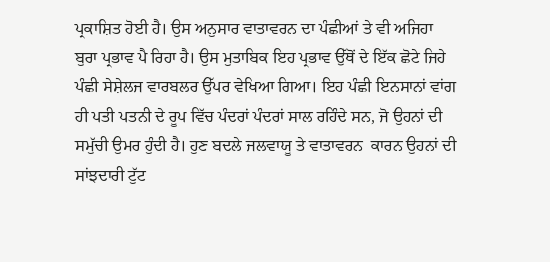ਪ੍ਰਕਾਸ਼ਿਤ ਹੋਈ ਹੈ। ਉਸ ਅਨੁਸਾਰ ਵਾਤਾਵਰਨ ਦਾ ਪੰਛੀਆਂ ਤੇ ਵੀ ਅਜਿਹਾ ਬੁਰਾ ਪ੍ਰਭਾਵ ਪੈ ਰਿਹਾ ਹੈ। ਉਸ ਮੁਤਾਬਿਕ ਇਹ ਪ੍ਰਭਾਵ ਉੱਥੋਂ ਦੇ ਇੱਕ ਛੋਟੇ ਜਿਹੇ ਪੰਛੀ ਸੇਸ਼ੇਲਜ ਵਾਰਬਲਰ ਉੱਪਰ ਵੇਖਿਆ ਗਿਆ। ਇਹ ਪੰਛੀ ਇਨਸਾਨਾਂ ਵਾਂਗ ਹੀ ਪਤੀ ਪਤਨੀ ਦੇ ਰੂਪ ਵਿੱਚ ਪੰਦਰਾਂ ਪੰਦਰਾਂ ਸਾਲ ਰਹਿੰਦੇ ਸਨ, ਜੋ ਉਹਨਾਂ ਦੀ ਸਮੁੱਚੀ ਉਮਰ ਹੁੰਦੀ ਹੈ। ਹੁਣ ਬਦਲੇ ਜਲਵਾਯੂ ਤੇ ਵਾਤਾਵਰਨ  ਕਾਰਨ ਉਹਨਾਂ ਦੀ ਸਾਂਝਦਾਰੀ ਟੁੱਟ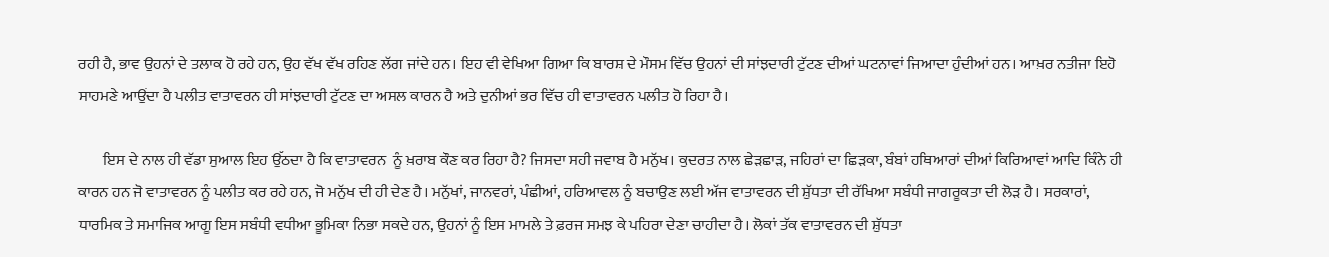ਰਹੀ ਹੈ, ਭਾਵ ਉਹਨਾਂ ਦੇ ਤਲਾਕ ਹੋ ਰਹੇ ਹਨ, ਉਹ ਵੱਖ ਵੱਖ ਰਹਿਣ ਲੱਗ ਜਾਂਦੇ ਹਨ। ਇਹ ਵੀ ਵੇਖਿਆ ਗਿਆ ਕਿ ਬਾਰਸ਼ ਦੇ ਮੌਸਮ ਵਿੱਚ ਉਹਨਾਂ ਦੀ ਸਾਂਝਦਾਰੀ ਟੁੱਟਣ ਦੀਆਂ ਘਟਨਾਵਾਂ ਜਿਆਦਾ ਹੁੰਦੀਆਂ ਹਨ। ਆਖ਼ਰ ਨਤੀਜਾ ਇਹੋ ਸਾਹਮਣੇ ਆਉਂਦਾ ਹੈ ਪਲੀਤ ਵਾਤਾਵਰਨ ਹੀ ਸਾਂਝਦਾਰੀ ਟੁੱਟਣ ਦਾ ਅਸਲ ਕਾਰਨ ਹੈ ਅਤੇ ਦੁਨੀਆਂ ਭਰ ਵਿੱਚ ਹੀ ਵਾਤਾਵਰਨ ਪਲੀਤ ਹੋ ਰਿਹਾ ਹੈ।

        ਇਸ ਦੇ ਨਾਲ ਹੀ ਵੱਡਾ ਸੁਆਲ ਇਹ ਉੱਠਦਾ ਹੈ ਕਿ ਵਾਤਾਵਰਨ  ਨੂੰ ਖ਼ਰਾਬ ਕੌਣ ਕਰ ਰਿਹਾ ਹੈ? ਜਿਸਦਾ ਸਹੀ ਜਵਾਬ ਹੈ ਮਨੁੱਖ। ਕੁਦਰਤ ਨਾਲ ਛੇੜਛਾੜ, ਜਹਿਰਾਂ ਦਾ ਛਿੜਕਾ, ਬੰਬਾਂ ਹਥਿਆਰਾਂ ਦੀਆਂ ਕਿਰਿਆਵਾਂ ਆਦਿ ਕਿੰਨੇ ਹੀ ਕਾਰਨ ਹਨ ਜੋ ਵਾਤਾਵਰਨ ਨੂੰ ਪਲੀਤ ਕਰ ਰਹੇ ਹਨ, ਜੋ ਮਨੁੱਖ ਦੀ ਹੀ ਦੇਣ ਹੈ। ਮਨੁੱਖਾਂ, ਜਾਨਵਰਾਂ, ਪੰਛੀਆਂ, ਹਰਿਆਵਲ ਨੂੰ ਬਚਾਉਣ ਲਈ ਅੱਜ ਵਾਤਾਵਰਨ ਦੀ ਸ਼ੁੱਧਤਾ ਦੀ ਰੱਖਿਆ ਸਬੰਧੀ ਜਾਗਰੂਕਤਾ ਦੀ ਲੋੜ ਹੈ। ਸਰਕਾਰਾਂ, ਧਾਰਮਿਕ ਤੇ ਸਮਾਜਿਕ ਆਗੂ ਇਸ ਸਬੰਧੀ ਵਧੀਆ ਭੂਮਿਕਾ ਨਿਭਾ ਸਕਦੇ ਹਨ, ਉਹਨਾਂ ਨੂੰ ਇਸ ਮਾਮਲੇ ਤੇ ਫ਼ਰਜ ਸਮਝ ਕੇ ਪਹਿਰਾ ਦੇਣਾ ਚਾਹੀਦਾ ਹੈ। ਲੋਕਾਂ ਤੱਕ ਵਾਤਾਵਰਨ ਦੀ ਸ਼ੁੱਧਤਾ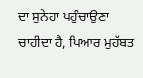ਦਾ ਸੁਨੇਹਾ ਪਹੁੰਚਾਉਣਾ ਚਾਹੀਦਾ ਹੈ, ਪਿਆਰ ਮੁਹੱਬਤ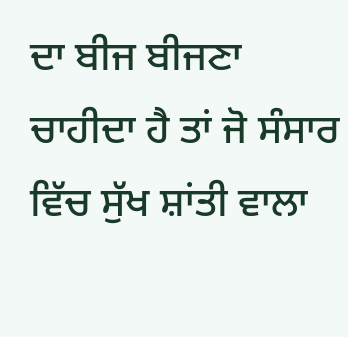ਦਾ ਬੀਜ ਬੀਜਣਾ ਚਾਹੀਦਾ ਹੈ ਤਾਂ ਜੋ ਸੰਸਾਰ ਵਿੱਚ ਸੁੱਖ ਸ਼ਾਂਤੀ ਵਾਲਾ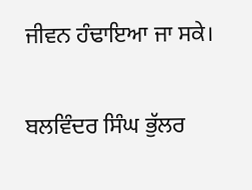ਜੀਵਨ ਹੰਢਾਇਆ ਜਾ ਸਕੇ।

ਬਲਵਿੰਦਰ ਸਿੰਘ ਭੁੱਲਰ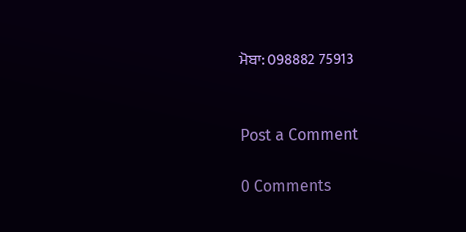ਮੋਬਾ: 098882 75913


Post a Comment

0 Comments